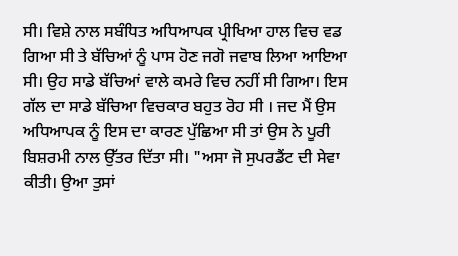ਸੀ। ਵਿਸ਼ੇ ਨਾਲ ਸਬੰਧਿਤ ਅਧਿਆਪਕ ਪ੍ਰੀਖਿਆ ਹਾਲ ਵਿਚ ਵਡ ਗਿਆ ਸੀ ਤੇ ਬੱਚਿਆਂ ਨੂੰ ਪਾਸ ਹੋਣ ਜਗੋ ਜਵਾਬ ਲਿਆ ਆਇਆ ਸੀ। ਉਹ ਸਾਡੇ ਬੱਚਿਆਂ ਵਾਲੇ ਕਮਰੇ ਵਿਚ ਨਹੀਂ ਸੀ ਗਿਆ। ਇਸ ਗੱਲ ਦਾ ਸਾਡੇ ਬੱਚਿਆ ਵਿਚਕਾਰ ਬਹੁਤ ਰੋਹ ਸੀ । ਜਦ ਮੈਂ ਉਸ ਅਧਿਆਪਕ ਨੂੰ ਇਸ ਦਾ ਕਾਰਣ ਪੁੱਛਿਆ ਸੀ ਤਾਂ ਉਸ ਨੇ ਪੂਰੀ ਬਿਸ਼ਰਮੀ ਨਾਲ ਉੱਤਰ ਦਿੱਤਾ ਸੀ। "ਅਸਾ ਜੋ ਸੁਪਰਡੈਂਟ ਦੀ ਸੇਵਾ ਕੀਤੀ। ਉਆ ਤੁਸਾਂ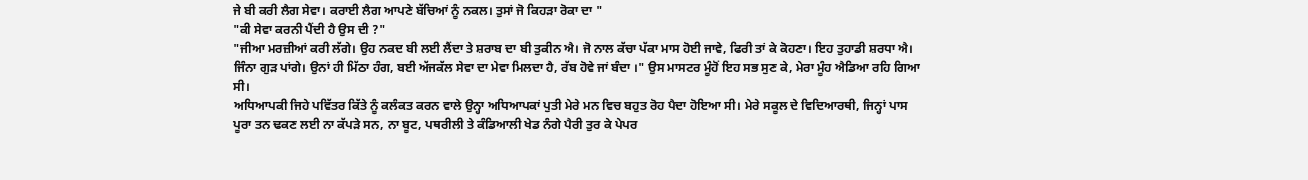ਜੇ ਬੀ ਕਰੀ ਲੈਗ ਸੇਵਾ। ਕਰਾਈ ਲੈਗ ਆਪਣੇ ਬੱਚਿਆਂ ਨੂੰ ਨਕਲ। ਤੁਸਾਂ ਜੋ ਕਿਹੜਾ ਰੋਕਾ ਦਾ "
"ਕੀ ਸੇਵਾ ਕਰਨੀ ਪੈਂਦੀ ਹੈ ਉਸ ਦੀ ?"
"ਜੀਆ ਮਰਜ਼ੀਆਂ ਕਰੀ ਲੱਗੇ। ਉਹ ਨਕਦ ਬੀ ਲਈ ਲੈਂਦਾ ਤੇ ਸ਼ਰਾਬ ਦਾ ਬੀ ਤੁਕੀਨ ਐ। ਜੋ ਨਾਲ ਕੱਚਾ ਪੱਕਾ ਮਾਸ ਹੋਈ ਜਾਵੇ, ਫਿਰੀ ਤਾਂ ਕੇ ਕੋਹਣਾ। ਇਹ ਤੁਹਾਡੀ ਸ਼ਰਧਾ ਐ। ਜਿੰਨਾ ਗੁੜ ਪਾਂਗੇ। ਉਨਾਂ ਹੀ ਮਿੱਠਾ ਹੰਗ, ਬਈ ਅੱਜਕੱਲ ਸੇਵਾ ਦਾ ਮੇਵਾ ਮਿਲਦਾ ਹੈ, ਰੱਬ ਹੋਵੇ ਜਾਂ ਬੰਦਾ ।" ਉਸ ਮਾਸਟਰ ਮੂੰਹੋਂ ਇਹ ਸਭ ਸੁਣ ਕੇ, ਮੇਰਾ ਮੂੰਹ ਐਡਿਆ ਰਹਿ ਗਿਆ ਸੀ।
ਅਧਿਆਪਕੀ ਜਿਹੇ ਪਵਿੱਤਰ ਕਿੱਤੇ ਨੂੰ ਕਲੰਕਤ ਕਰਨ ਵਾਲੇ ਉਨ੍ਹਾ ਅਧਿਆਪਕਾਂ ਪੁਤੀ ਮੇਰੇ ਮਨ ਵਿਚ ਬਹੁਤ ਰੋਹ ਪੈਦਾ ਹੋਇਆ ਸੀ। ਮੇਰੇ ਸਕੂਲ ਦੇ ਵਿਦਿਆਰਥੀ, ਜਿਨ੍ਹਾਂ ਪਾਸ ਪੂਰਾ ਤਨ ਢਕਣ ਲਈ ਨਾ ਕੱਪੜੇ ਸਨ, ਨਾ ਬੂਟ, ਪਥਰੀਲੀ ਤੇ ਕੰਡਿਆਲੀ ਖੇਡ ਨੰਗੇ ਪੈਰੀ ਤੁਰ ਕੇ ਪੇਪਰ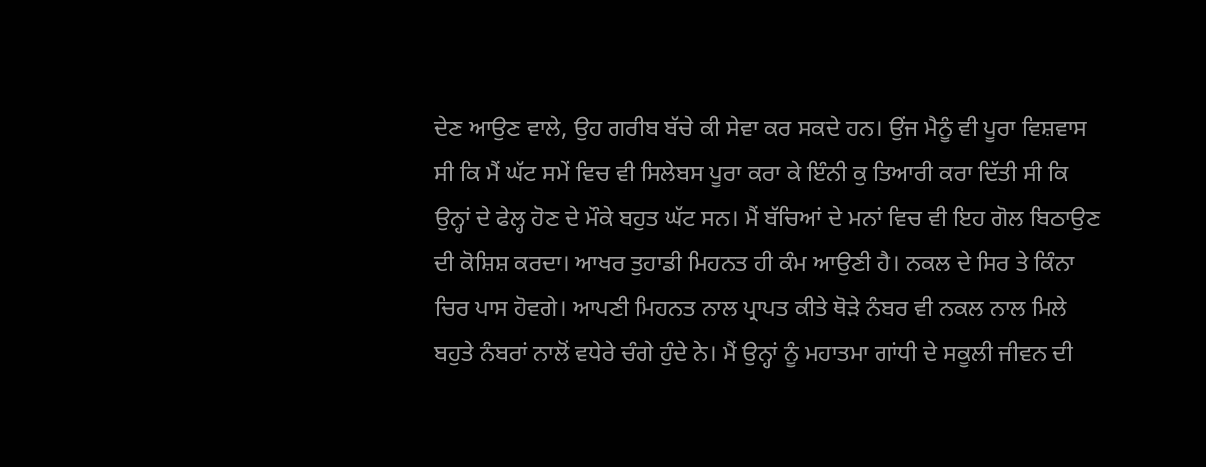ਦੇਣ ਆਉਣ ਵਾਲੇ, ਉਹ ਗਰੀਬ ਬੱਚੇ ਕੀ ਸੇਵਾ ਕਰ ਸਕਦੇ ਹਨ। ਉਂਜ ਮੈਨੂੰ ਵੀ ਪੂਰਾ ਵਿਸ਼ਵਾਸ ਸੀ ਕਿ ਮੈਂ ਘੱਟ ਸਮੇਂ ਵਿਚ ਵੀ ਸਿਲੇਬਸ ਪੂਰਾ ਕਰਾ ਕੇ ਇੰਨੀ ਕੁ ਤਿਆਰੀ ਕਰਾ ਦਿੱਤੀ ਸੀ ਕਿ ਉਨ੍ਹਾਂ ਦੇ ਫੇਲ੍ਹ ਹੋਣ ਦੇ ਮੌਕੇ ਬਹੁਤ ਘੱਟ ਸਨ। ਮੈਂ ਬੱਚਿਆਂ ਦੇ ਮਨਾਂ ਵਿਚ ਵੀ ਇਹ ਗੋਲ ਬਿਠਾਉਣ ਦੀ ਕੋਸ਼ਿਸ਼ ਕਰਦਾ। ਆਖਰ ਤੁਹਾਡੀ ਮਿਹਨਤ ਹੀ ਕੰਮ ਆਉਣੀ ਹੈ। ਨਕਲ ਦੇ ਸਿਰ ਤੇ ਕਿੰਨਾ ਚਿਰ ਪਾਸ ਹੋਵਗੇ। ਆਪਣੀ ਮਿਹਨਤ ਨਾਲ ਪ੍ਰਾਪਤ ਕੀਤੇ ਥੋੜੇ ਨੰਬਰ ਵੀ ਨਕਲ ਨਾਲ ਮਿਲੇ ਬਹੁਤੇ ਨੰਬਰਾਂ ਨਾਲੋਂ ਵਧੇਰੇ ਚੰਗੇ ਹੁੰਦੇ ਨੇ। ਮੈਂ ਉਨ੍ਹਾਂ ਨੂੰ ਮਹਾਤਮਾ ਗਾਂਧੀ ਦੇ ਸਕੂਲੀ ਜੀਵਨ ਦੀ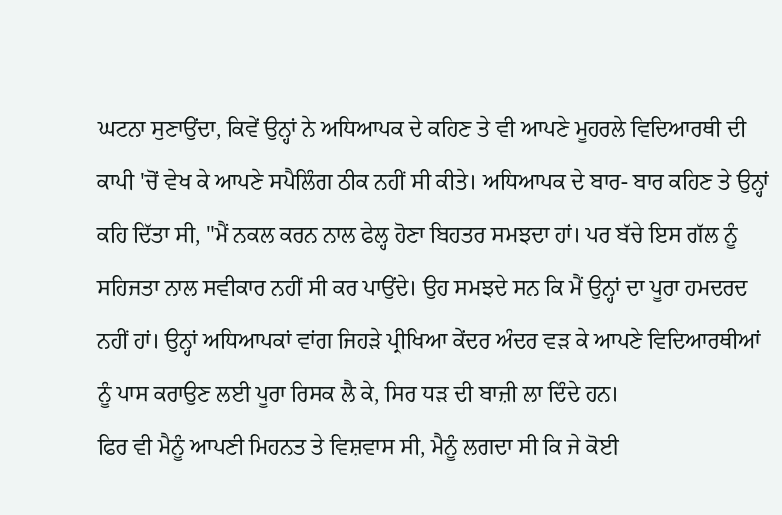ਘਟਨਾ ਸੁਣਾਉਂਦਾ, ਕਿਵੇਂ ਉਨ੍ਹਾਂ ਨੇ ਅਧਿਆਪਕ ਦੇ ਕਹਿਣ ਤੇ ਵੀ ਆਪਣੇ ਮੂਹਰਲੇ ਵਿਦਿਆਰਥੀ ਦੀ ਕਾਪੀ 'ਚੋਂ ਵੇਖ ਕੇ ਆਪਣੇ ਸਪੈਲਿੰਗ ਠੀਕ ਨਹੀਂ ਸੀ ਕੀਤੇ। ਅਧਿਆਪਕ ਦੇ ਬਾਰ- ਬਾਰ ਕਹਿਣ ਤੇ ਉਨ੍ਹਾਂ ਕਹਿ ਦਿੱਤਾ ਸੀ, "ਮੈਂ ਨਕਲ ਕਰਨ ਨਾਲ ਫੇਲ੍ਹ ਹੋਣਾ ਬਿਹਤਰ ਸਮਝਦਾ ਹਾਂ। ਪਰ ਬੱਚੇ ਇਸ ਗੱਲ ਨੂੰ ਸਹਿਜਤਾ ਨਾਲ ਸਵੀਕਾਰ ਨਹੀਂ ਸੀ ਕਰ ਪਾਉਂਦੇ। ਉਹ ਸਮਝਦੇ ਸਨ ਕਿ ਮੈਂ ਉਨ੍ਹਾਂ ਦਾ ਪੂਰਾ ਹਮਦਰਦ ਨਹੀਂ ਹਾਂ। ਉਨ੍ਹਾਂ ਅਧਿਆਪਕਾਂ ਵਾਂਗ ਜਿਹੜੇ ਪ੍ਰੀਖਿਆ ਕੇਂਦਰ ਅੰਦਰ ਵੜ ਕੇ ਆਪਣੇ ਵਿਦਿਆਰਥੀਆਂ ਨੂੰ ਪਾਸ ਕਰਾਉਣ ਲਈ ਪੂਰਾ ਰਿਸਕ ਲੈ ਕੇ, ਸਿਰ ਧੜ ਦੀ ਬਾਜ਼ੀ ਲਾ ਦਿੰਦੇ ਹਨ।
ਫਿਰ ਵੀ ਮੈਨੂੰ ਆਪਣੀ ਮਿਹਨਤ ਤੇ ਵਿਸ਼ਵਾਸ ਸੀ, ਮੈਨੂੰ ਲਗਦਾ ਸੀ ਕਿ ਜੇ ਕੋਈ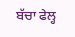ਬੱਚਾ ਫੇਲ੍ਹ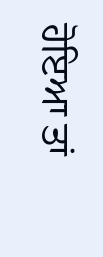ਹੋਇਆ ਤਾਂ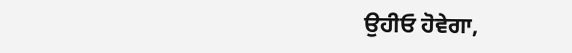ਉਹੀਓ ਹੋਵੇਗਾ,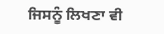ਜਿਸਨੂੰ ਲਿਖਣਾ ਵੀ